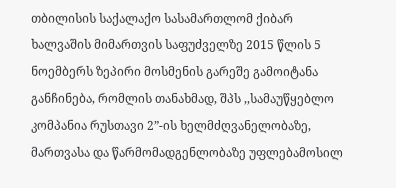თბილისის საქალაქო სასამართლომ ქიბარ ხალვაშის მიმართვის საფუძველზე 2015 წლის 5 ნოემბერს ზეპირი მოსმენის გარეშე გამოიტანა განჩინება, რომლის თანახმად, შპს ,,სამაუწყებლო კომპანია რუსთავი 2”-ის ხელმძღვანელობაზე, მართვასა და წარმომადგენლობაზე უფლებამოსილ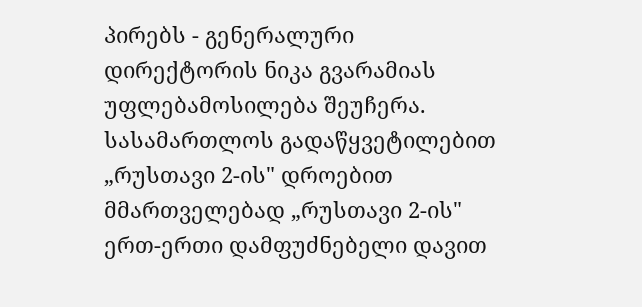პირებს - გენერალური დირექტორის ნიკა გვარამიას უფლებამოსილება შეუჩერა.
სასამართლოს გადაწყვეტილებით „რუსთავი 2-ის" დროებით მმართველებად „რუსთავი 2-ის" ერთ-ერთი დამფუძნებელი დავით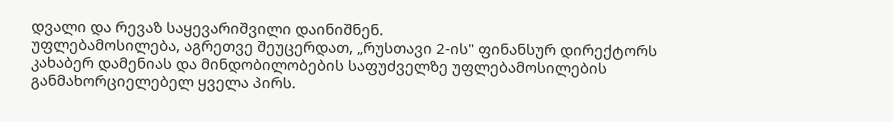დვალი და რევაზ საყევარიშვილი დაინიშნენ.
უფლებამოსილება, აგრეთვე შეუცერდათ, „რუსთავი 2-ის" ფინანსურ დირექტორს კახაბერ დამენიას და მინდობილობების საფუძველზე უფლებამოსილების განმახორციელებელ ყველა პირს.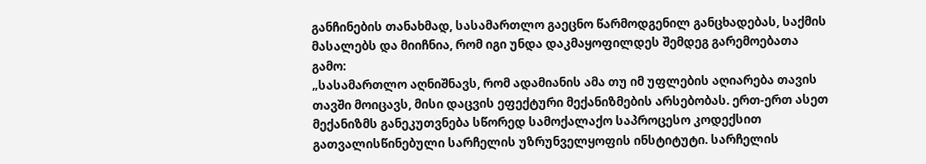განჩინების თანახმად, სასამართლო გაეცნო წარმოდგენილ განცხადებას, საქმის მასალებს და მიიჩნია, რომ იგი უნდა დაკმაყოფილდეს შემდეგ გარემოებათა გამო:
„სასამართლო აღნიშნავს, რომ ადამიანის ამა თუ იმ უფლების აღიარება თავის თავში მოიცავს, მისი დაცვის ეფექტური მექანიზმების არსებობას. ერთ-ერთ ასეთ მექანიზმს განეკუთვნება სწორედ სამოქალაქო საპროცესო კოდექსით გათვალისწინებული სარჩელის უზრუნველყოფის ინსტიტუტი. სარჩელის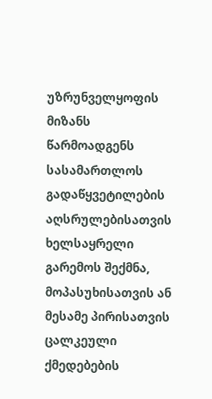უზრუნველყოფის მიზანს წარმოადგენს სასამართლოს გადაწყვეტილების აღსრულებისათვის ხელსაყრელი გარემოს შექმნა, მოპასუხისათვის ან მესამე პირისათვის ცალკეული ქმედებების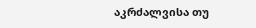აკრძალვისა თუ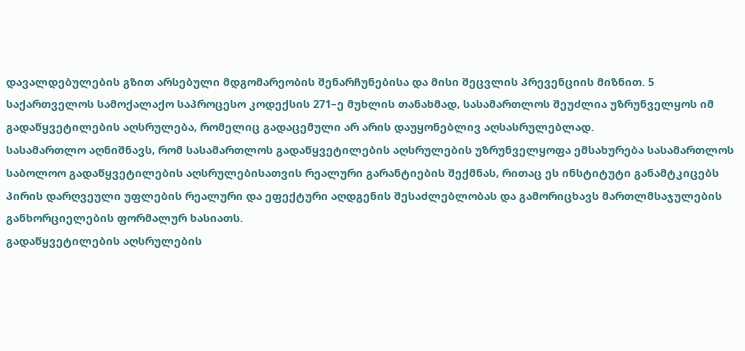დავალდებულების გზით არსებული მდგომარეობის შენარჩუნებისა და მისი შეცვლის პრევენციის მიზნით. 5 საქართველოს სამოქალაქო საპროცესო კოდექსის 271–ე მუხლის თანახმად, სასამართლოს შეუძლია უზრუნველყოს იმ გადაწყვეტილების აღსრულება, რომელიც გადაცემული არ არის დაუყონებლივ აღსასრულებლად.
სასამართლო აღნიშნავს, რომ სასამართლოს გადაწყვეტილების აღსრულების უზრუნველყოფა ემსახურება სასამართლოს საბოლოო გადაწყვეტილების აღსრულებისათვის რეალური გარანტიების შექმნას, რითაც ეს ინსტიტუტი განამტკიცებს პირის დარღვეული უფლების რეალური და ეფექტური აღდგენის შესაძლებლობას და გამორიცხავს მართლმსაჯულების განხორციელების ფორმალურ ხასიათს.
გადაწყვეტილების აღსრულების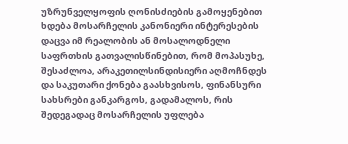უზრუნველყოფის ღონისძიების გამოყენებით ხდება მოსარჩელის კანონიერი ინტერესების დაცვა იმ რეალობის ან მოსალოდნელი საფრთხის გათვალისწინებით, რომ მოპასუხე, შესაძლოა, არაკეთილსინდისიერი აღმოჩნდეს და საკუთარი ქონება გაასხვისოს, ფინანსური სახსრები განკარგოს, გადამალოს, რის შედეგადაც მოსარჩელის უფლება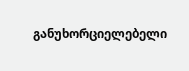განუხორციელებელი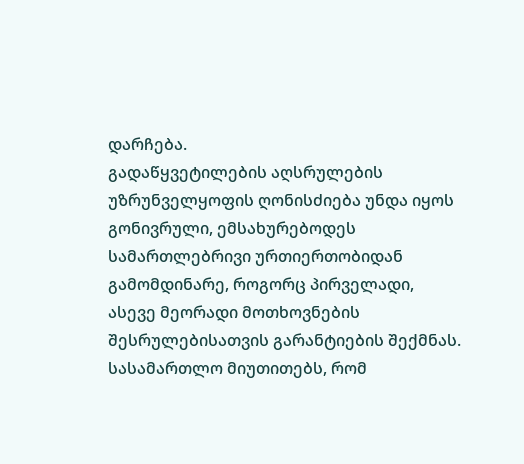დარჩება.
გადაწყვეტილების აღსრულების უზრუნველყოფის ღონისძიება უნდა იყოს გონივრული, ემსახურებოდეს სამართლებრივი ურთიერთობიდან გამომდინარე, როგორც პირველადი, ასევე მეორადი მოთხოვნების შესრულებისათვის გარანტიების შექმნას.
სასამართლო მიუთითებს, რომ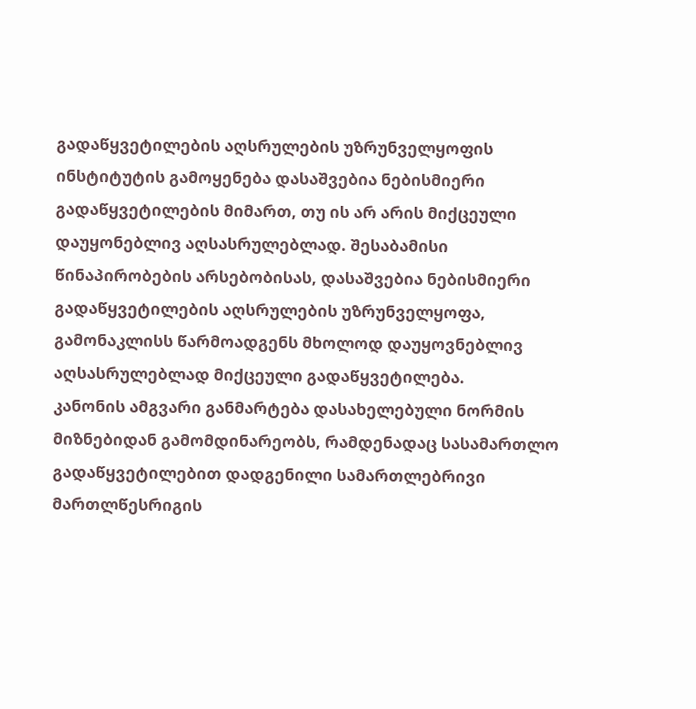გადაწყვეტილების აღსრულების უზრუნველყოფის ინსტიტუტის გამოყენება დასაშვებია ნებისმიერი გადაწყვეტილების მიმართ, თუ ის არ არის მიქცეული დაუყონებლივ აღსასრულებლად. შესაბამისი წინაპირობების არსებობისას, დასაშვებია ნებისმიერი გადაწყვეტილების აღსრულების უზრუნველყოფა, გამონაკლისს წარმოადგენს მხოლოდ დაუყოვნებლივ აღსასრულებლად მიქცეული გადაწყვეტილება.
კანონის ამგვარი განმარტება დასახელებული ნორმის მიზნებიდან გამომდინარეობს, რამდენადაც სასამართლო გადაწყვეტილებით დადგენილი სამართლებრივი მართლწესრიგის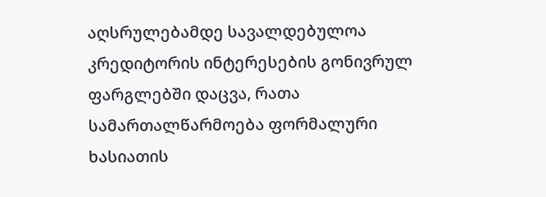აღსრულებამდე სავალდებულოა კრედიტორის ინტერესების გონივრულ ფარგლებში დაცვა, რათა სამართალწარმოება ფორმალური ხასიათის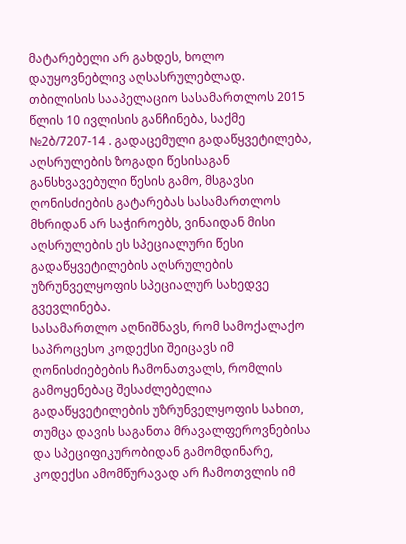მატარებელი არ გახდეს, ხოლო დაუყოვნებლივ აღსასრულებლად.
თბილისის სააპელაციო სასამართლოს 2015 წლის 10 ივლისის განჩინება, საქმე №2ბ/7207-14 . გადაცემული გადაწყვეტილება, აღსრულების ზოგადი წესისაგან განსხვავებული წესის გამო, მსგავსი ღონისძიების გატარებას სასამართლოს მხრიდან არ საჭიროებს, ვინაიდან მისი აღსრულების ეს სპეციალური წესი გადაწყვეტილების აღსრულების უზრუნველყოფის სპეციალურ სახედვე გვევლინება.
სასამართლო აღნიშნავს, რომ სამოქალაქო საპროცესო კოდექსი შეიცავს იმ ღონისძიებების ჩამონათვალს, რომლის გამოყენებაც შესაძლებელია გადაწყვეტილების უზრუნველყოფის სახით, თუმცა დავის საგანთა მრავალფეროვნებისა და სპეციფიკურობიდან გამომდინარე, კოდექსი ამომწურავად არ ჩამოთვლის იმ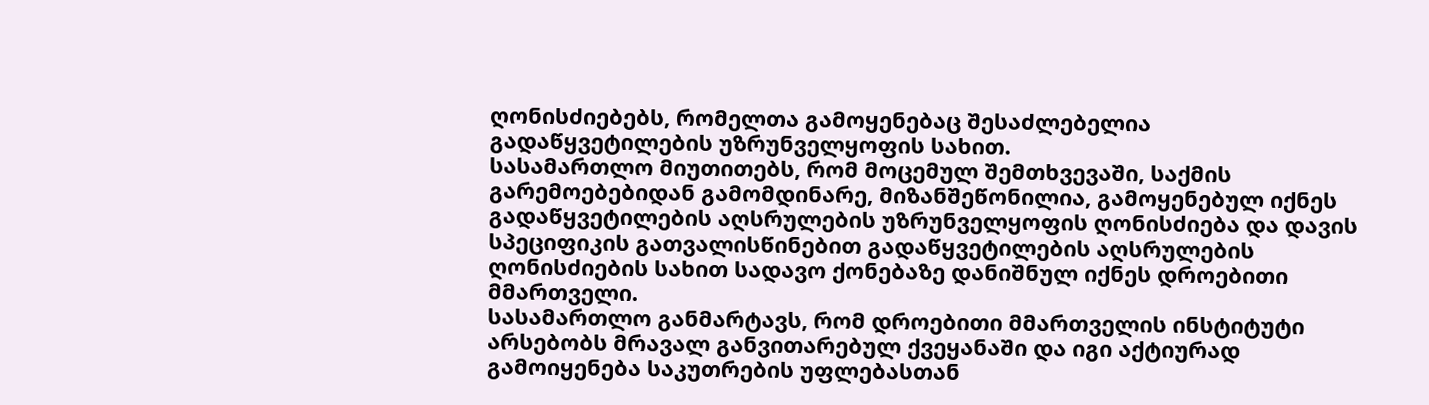ღონისძიებებს, რომელთა გამოყენებაც შესაძლებელია გადაწყვეტილების უზრუნველყოფის სახით.
სასამართლო მიუთითებს, რომ მოცემულ შემთხვევაში, საქმის გარემოებებიდან გამომდინარე, მიზანშეწონილია, გამოყენებულ იქნეს გადაწყვეტილების აღსრულების უზრუნველყოფის ღონისძიება და დავის სპეციფიკის გათვალისწინებით გადაწყვეტილების აღსრულების ღონისძიების სახით სადავო ქონებაზე დანიშნულ იქნეს დროებითი მმართველი.
სასამართლო განმარტავს, რომ დროებითი მმართველის ინსტიტუტი არსებობს მრავალ განვითარებულ ქვეყანაში და იგი აქტიურად გამოიყენება საკუთრების უფლებასთან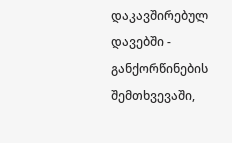დაკავშირებულ დავებში - განქორწინების შემთხვევაში,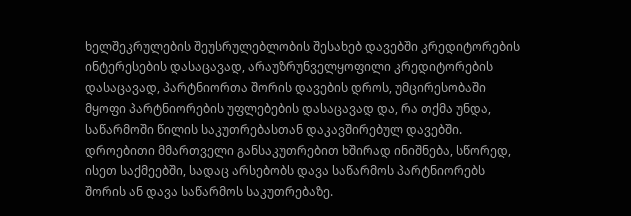ხელშეკრულების შეუსრულებლობის შესახებ დავებში კრედიტორების ინტერესების დასაცავად, არაუზრუნველყოფილი კრედიტორების დასაცავად, პარტნიორთა შორის დავების დროს, უმცირესობაში მყოფი პარტნიორების უფლებების დასაცავად და, რა თქმა უნდა, საწარმოში წილის საკუთრებასთან დაკავშირებულ დავებში.
დროებითი მმართველი განსაკუთრებით ხშირად ინიშნება, სწორედ, ისეთ საქმეებში, სადაც არსებობს დავა საწარმოს პარტნიორებს შორის ან დავა საწარმოს საკუთრებაზე.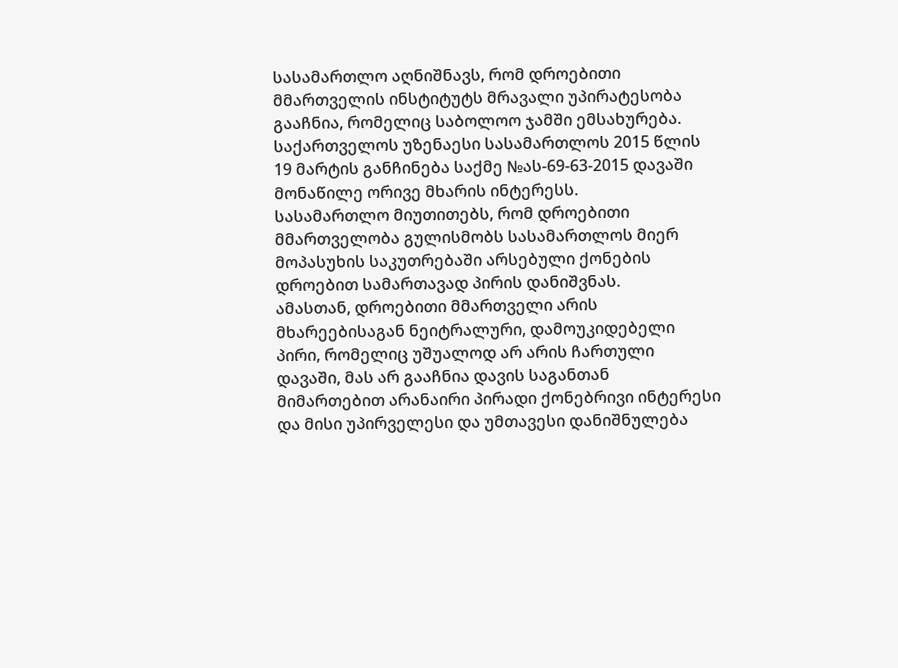სასამართლო აღნიშნავს, რომ დროებითი მმართველის ინსტიტუტს მრავალი უპირატესობა გააჩნია, რომელიც საბოლოო ჯამში ემსახურება. საქართველოს უზენაესი სასამართლოს 2015 წლის 19 მარტის განჩინება საქმე №ას-69-63-2015 დავაში მონაწილე ორივე მხარის ინტერესს.
სასამართლო მიუთითებს, რომ დროებითი მმართველობა გულისმობს სასამართლოს მიერ მოპასუხის საკუთრებაში არსებული ქონების დროებით სამართავად პირის დანიშვნას.
ამასთან, დროებითი მმართველი არის მხარეებისაგან ნეიტრალური, დამოუკიდებელი პირი, რომელიც უშუალოდ არ არის ჩართული დავაში, მას არ გააჩნია დავის საგანთან მიმართებით არანაირი პირადი ქონებრივი ინტერესი და მისი უპირველესი და უმთავესი დანიშნულება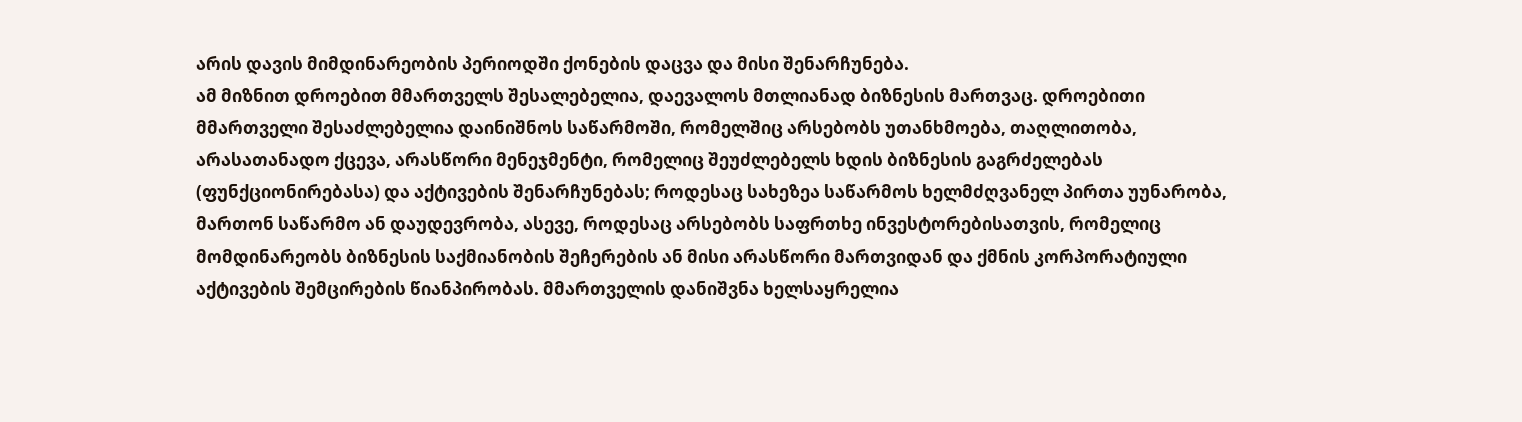არის დავის მიმდინარეობის პერიოდში ქონების დაცვა და მისი შენარჩუნება.
ამ მიზნით დროებით მმართველს შესალებელია, დაევალოს მთლიანად ბიზნესის მართვაც. დროებითი მმართველი შესაძლებელია დაინიშნოს საწარმოში, რომელშიც არსებობს უთანხმოება, თაღლითობა, არასათანადო ქცევა, არასწორი მენეჯმენტი, რომელიც შეუძლებელს ხდის ბიზნესის გაგრძელებას (ფუნქციონირებასა) და აქტივების შენარჩუნებას; როდესაც სახეზეა საწარმოს ხელმძღვანელ პირთა უუნარობა, მართონ საწარმო ან დაუდევრობა, ასევე, როდესაც არსებობს საფრთხე ინვესტორებისათვის, რომელიც მომდინარეობს ბიზნესის საქმიანობის შეჩერების ან მისი არასწორი მართვიდან და ქმნის კორპორატიული აქტივების შემცირების წიანპირობას. მმართველის დანიშვნა ხელსაყრელია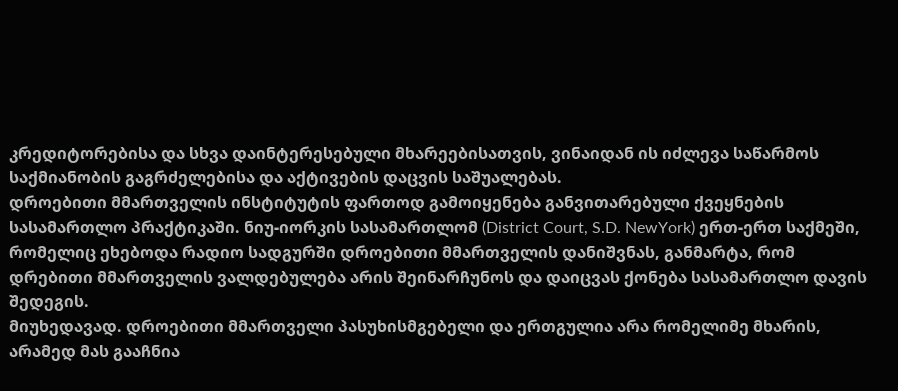კრედიტორებისა და სხვა დაინტერესებული მხარეებისათვის, ვინაიდან ის იძლევა საწარმოს საქმიანობის გაგრძელებისა და აქტივების დაცვის საშუალებას.
დროებითი მმართველის ინსტიტუტის ფართოდ გამოიყენება განვითარებული ქვეყნების სასამართლო პრაქტიკაში. ნიუ-იორკის სასამართლომ (District Court, S.D. NewYork) ერთ-ერთ საქმეში, რომელიც ეხებოდა რადიო სადგურში დროებითი მმართველის დანიშვნას, განმარტა, რომ დრებითი მმართველის ვალდებულება არის შეინარჩუნოს და დაიცვას ქონება სასამართლო დავის შედეგის.
მიუხედავად. დროებითი მმართველი პასუხისმგებელი და ერთგულია არა რომელიმე მხარის, არამედ მას გააჩნია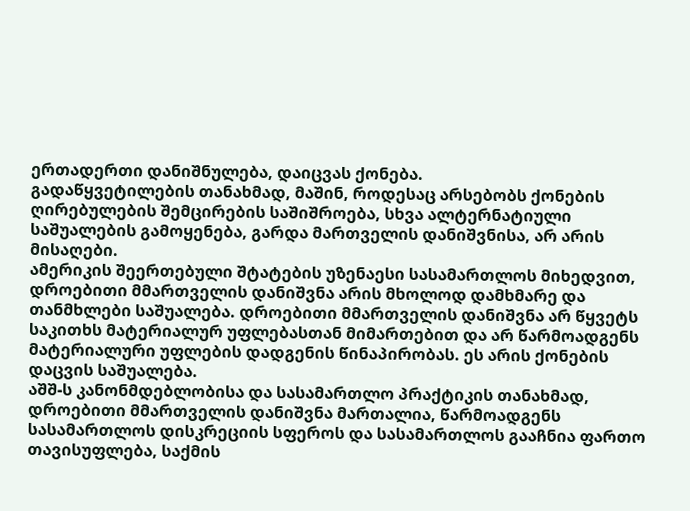ერთადერთი დანიშნულება, დაიცვას ქონება.
გადაწყვეტილების თანახმად, მაშინ, როდესაც არსებობს ქონების ღირებულების შემცირების საშიშროება, სხვა ალტერნატიული საშუალების გამოყენება, გარდა მართველის დანიშვნისა, არ არის მისაღები.
ამერიკის შეერთებული შტატების უზენაესი სასამართლოს მიხედვით, დროებითი მმართველის დანიშვნა არის მხოლოდ დამხმარე და თანმხლები საშუალება. დროებითი მმართველის დანიშვნა არ წყვეტს საკითხს მატერიალურ უფლებასთან მიმართებით და არ წარმოადგენს მატერიალური უფლების დადგენის წინაპირობას. ეს არის ქონების დაცვის საშუალება.
აშშ-ს კანონმდებლობისა და სასამართლო პრაქტიკის თანახმად, დროებითი მმართველის დანიშვნა მართალია, წარმოადგენს სასამართლოს დისკრეციის სფეროს და სასამართლოს გააჩნია ფართო თავისუფლება, საქმის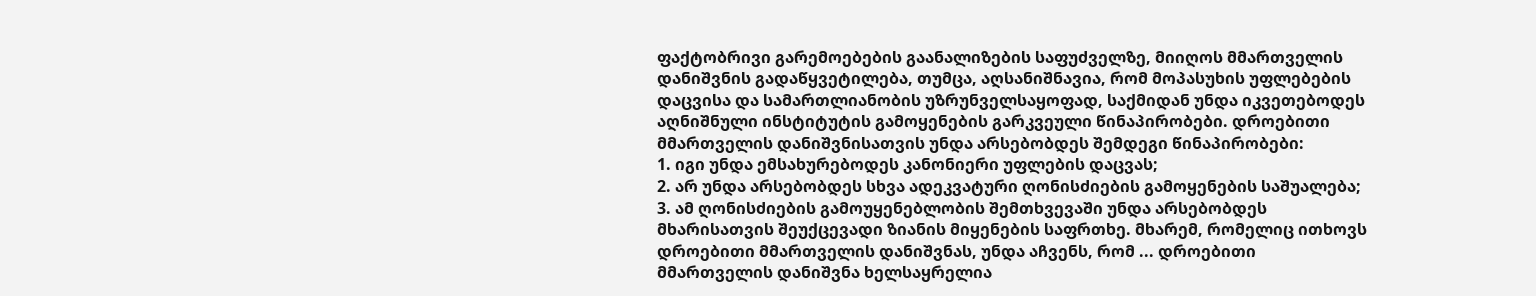ფაქტობრივი გარემოებების გაანალიზების საფუძველზე, მიიღოს მმართველის დანიშვნის გადაწყვეტილება, თუმცა, აღსანიშნავია, რომ მოპასუხის უფლებების დაცვისა და სამართლიანობის უზრუნველსაყოფად, საქმიდან უნდა იკვეთებოდეს აღნიშნული ინსტიტუტის გამოყენების გარკვეული წინაპირობები. დროებითი მმართველის დანიშვნისათვის უნდა არსებობდეს შემდეგი წინაპირობები:
1. იგი უნდა ემსახურებოდეს კანონიერი უფლების დაცვას;
2. არ უნდა არსებობდეს სხვა ადეკვატური ღონისძიების გამოყენების საშუალება;
3. ამ ღონისძიების გამოუყენებლობის შემთხვევაში უნდა არსებობდეს მხარისათვის შეუქცევადი ზიანის მიყენების საფრთხე. მხარემ, რომელიც ითხოვს დროებითი მმართველის დანიშვნას, უნდა აჩვენს, რომ ... დროებითი მმართველის დანიშვნა ხელსაყრელია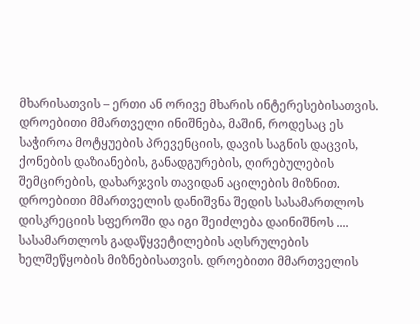მხარისათვის – ერთი ან ორივე მხარის ინტერესებისათვის. დროებითი მმართველი ინიშნება, მაშინ, როდესაც ეს საჭიროა მოტყუების პრევენციის, დავის საგნის დაცვის, ქონების დაზიანების, განადგურების, ღირებულების შემცირების, დახარჯვის თავიდან აცილების მიზნით.
დროებითი მმართველის დანიშვნა შედის სასამართლოს დისკრეციის სფეროში და იგი შეიძლება დაინიშნოს .... სასამართლოს გადაწყვეტილების აღსრულების ხელშეწყობის მიზნებისათვის. დროებითი მმართველის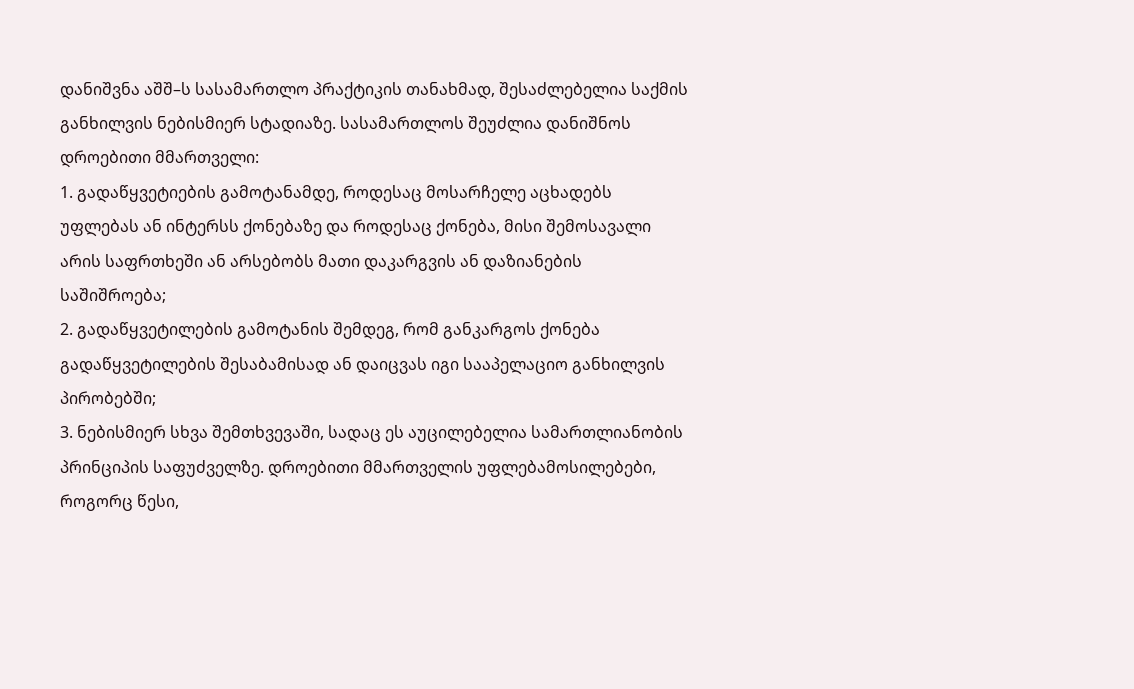დანიშვნა აშშ–ს სასამართლო პრაქტიკის თანახმად, შესაძლებელია საქმის განხილვის ნებისმიერ სტადიაზე. სასამართლოს შეუძლია დანიშნოს დროებითი მმართველი:
1. გადაწყვეტიების გამოტანამდე, როდესაც მოსარჩელე აცხადებს უფლებას ან ინტერსს ქონებაზე და როდესაც ქონება, მისი შემოსავალი არის საფრთხეში ან არსებობს მათი დაკარგვის ან დაზიანების საშიშროება;
2. გადაწყვეტილების გამოტანის შემდეგ, რომ განკარგოს ქონება გადაწყვეტილების შესაბამისად ან დაიცვას იგი სააპელაციო განხილვის პირობებში;
3. ნებისმიერ სხვა შემთხვევაში, სადაც ეს აუცილებელია სამართლიანობის პრინციპის საფუძველზე. დროებითი მმართველის უფლებამოსილებები, როგორც წესი,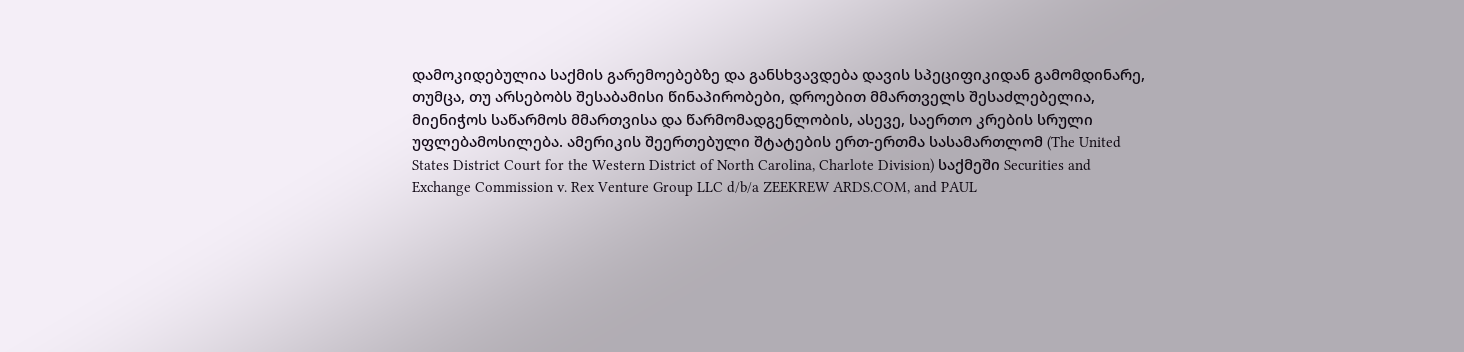დამოკიდებულია საქმის გარემოებებზე და განსხვავდება დავის სპეციფიკიდან გამომდინარე, თუმცა, თუ არსებობს შესაბამისი წინაპირობები, დროებით მმართველს შესაძლებელია, მიენიჭოს საწარმოს მმართვისა და წარმომადგენლობის, ასევე, საერთო კრების სრული უფლებამოსილება. ამერიკის შეერთებული შტატების ერთ-ერთმა სასამართლომ (The United States District Court for the Western District of North Carolina, Charlote Division) საქმეში Securities and Exchange Commission v. Rex Venture Group LLC d/b/a ZEEKREW ARDS.COM, and PAUL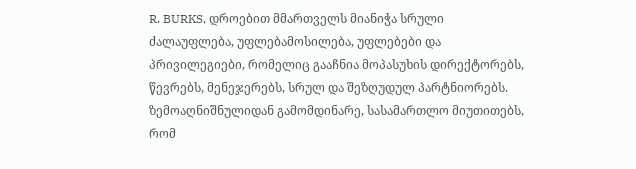R. BURKS, დროებით მმართველს მიანიჭა სრული ძალაუფლება, უფლებამოსილება, უფლებები და პრივილეგიები, რომელიც გააჩნია მოპასუხის დირექტორებს, წევრებს, მენეჯერებს, სრულ და შეზღუდულ პარტნიორებს.
ზემოაღნიშნულიდან გამომდინარე, სასამართლო მიუთითებს, რომ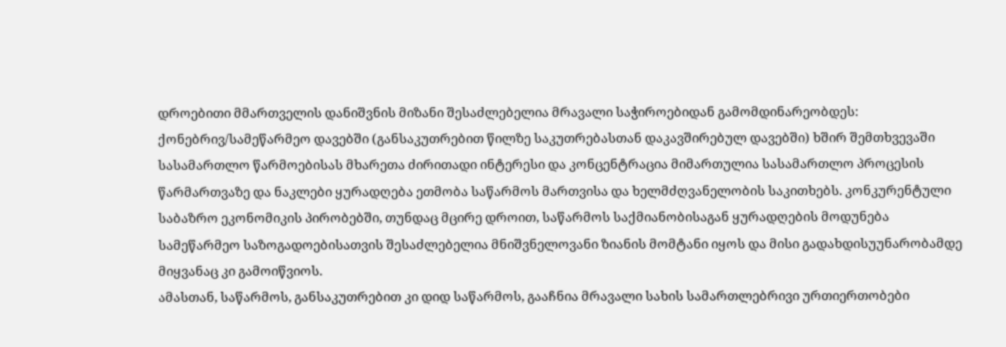დროებითი მმართველის დანიშვნის მიზანი შესაძლებელია მრავალი საჭიროებიდან გამომდინარეობდეს: ქონებრივ/სამეწარმეო დავებში (განსაკუთრებით წილზე საკუთრებასთან დაკავშირებულ დავებში) ხშირ შემთხვევაში სასამართლო წარმოებისას მხარეთა ძირითადი ინტერესი და კონცენტრაცია მიმართულია სასამართლო პროცესის წარმართვაზე და ნაკლები ყურადღება ეთმობა საწარმოს მართვისა და ხელმძღვანელობის საკითხებს. კონკურენტული საბაზრო ეკონომიკის პირობებში, თუნდაც მცირე დროით, საწარმოს საქმიანობისაგან ყურადღების მოდუნება სამეწარმეო საზოგადოებისათვის შესაძლებელია მნიშვნელოვანი ზიანის მომტანი იყოს და მისი გადახდისუუნარობამდე მიყვანაც კი გამოიწვიოს.
ამასთან, საწარმოს, განსაკუთრებით კი დიდ საწარმოს, გააჩნია მრავალი სახის სამართლებრივი ურთიერთობები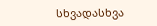სხვადასხვა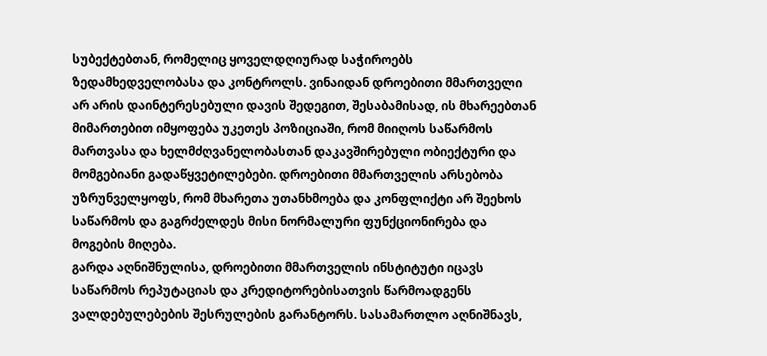სუბექტებთან, რომელიც ყოველდღიურად საჭიროებს ზედამხედველობასა და კონტროლს. ვინაიდან დროებითი მმართველი არ არის დაინტერესებული დავის შედეგით, შესაბამისად, ის მხარეებთან მიმართებით იმყოფება უკეთეს პოზიციაში, რომ მიიღოს საწარმოს მართვასა და ხელმძღვანელობასთან დაკავშირებული ობიექტური და მომგებიანი გადაწყვეტილებები. დროებითი მმართველის არსებობა უზრუნველყოფს, რომ მხარეთა უთანხმოება და კონფლიქტი არ შეეხოს საწარმოს და გაგრძელდეს მისი ნორმალური ფუნქციონირება და მოგების მიღება.
გარდა აღნიშნულისა, დროებითი მმართველის ინსტიტუტი იცავს საწარმოს რეპუტაციას და კრედიტორებისათვის წარმოადგენს ვალდებულებების შესრულების გარანტორს. სასამართლო აღნიშნავს,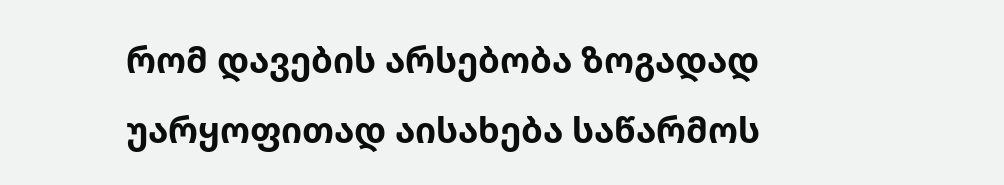რომ დავების არსებობა ზოგადად უარყოფითად აისახება საწარმოს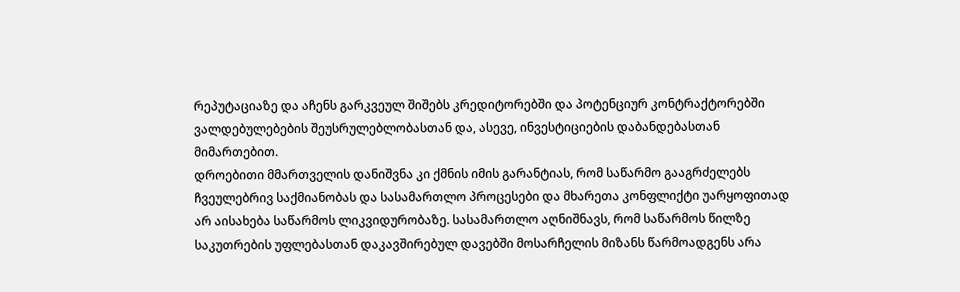რეპუტაციაზე და აჩენს გარკვეულ შიშებს კრედიტორებში და პოტენციურ კონტრაქტორებში ვალდებულებების შეუსრულებლობასთან და, ასევე, ინვესტიციების დაბანდებასთან მიმართებით.
დროებითი მმართველის დანიშვნა კი ქმნის იმის გარანტიას, რომ საწარმო გააგრძელებს ჩვეულებრივ საქმიანობას და სასამართლო პროცესები და მხარეთა კონფლიქტი უარყოფითად არ აისახება საწარმოს ლიკვიდურობაზე. სასამართლო აღნიშნავს, რომ საწარმოს წილზე საკუთრების უფლებასთან დაკავშირებულ დავებში მოსარჩელის მიზანს წარმოადგენს არა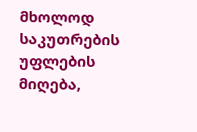მხოლოდ საკუთრების უფლების მიღება,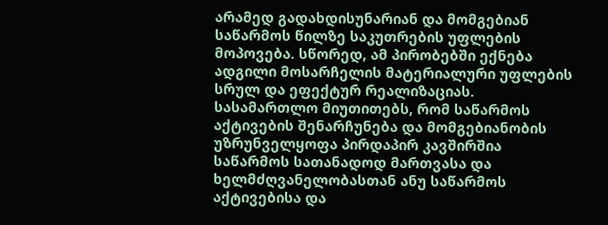არამედ გადახდისუნარიან და მომგებიან საწარმოს წილზე საკუთრების უფლების მოპოვება. სწორედ, ამ პირობებში ექნება ადგილი მოსარჩელის მატერიალური უფლების სრულ და ეფექტურ რეალიზაციას.
სასამართლო მიუთითებს, რომ საწარმოს აქტივების შენარჩუნება და მომგებიანობის უზრუნველყოფა პირდაპირ კავშირშია საწარმოს სათანადოდ მართვასა და ხელმძღვანელობასთან ანუ საწარმოს აქტივებისა და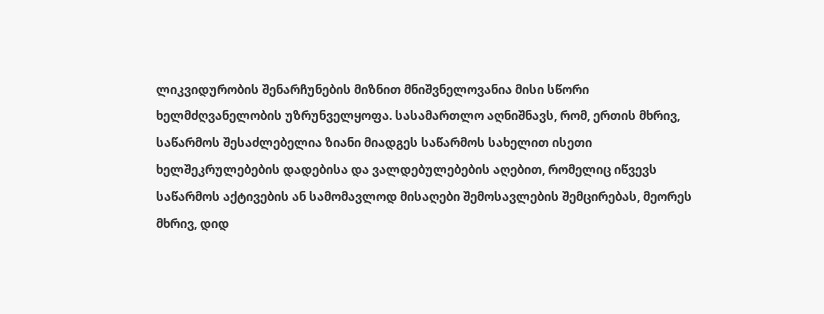ლიკვიდურობის შენარჩუნების მიზნით მნიშვნელოვანია მისი სწორი ხელმძღვანელობის უზრუნველყოფა. სასამართლო აღნიშნავს, რომ, ერთის მხრივ, საწარმოს შესაძლებელია ზიანი მიადგეს საწარმოს სახელით ისეთი ხელშეკრულებების დადებისა და ვალდებულებების აღებით, რომელიც იწვევს საწარმოს აქტივების ან სამომავლოდ მისაღები შემოსავლების შემცირებას, მეორეს მხრივ, დიდ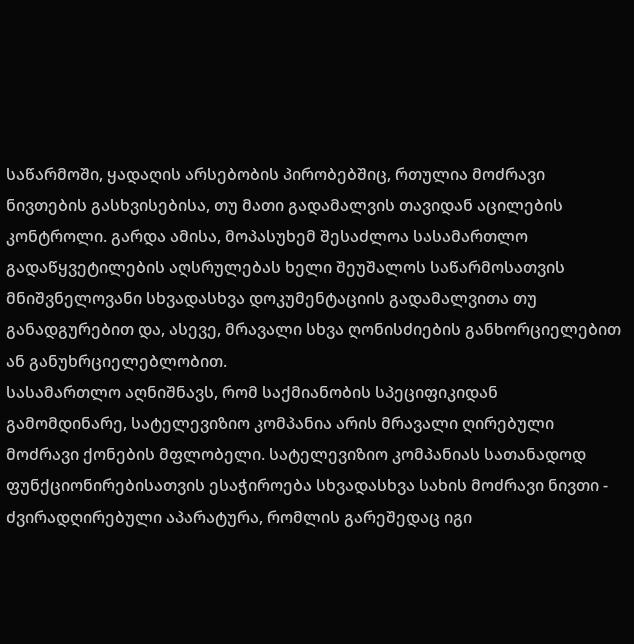საწარმოში, ყადაღის არსებობის პირობებშიც, რთულია მოძრავი ნივთების გასხვისებისა, თუ მათი გადამალვის თავიდან აცილების კონტროლი. გარდა ამისა, მოპასუხემ შესაძლოა სასამართლო გადაწყვეტილების აღსრულებას ხელი შეუშალოს საწარმოსათვის მნიშვნელოვანი სხვადასხვა დოკუმენტაციის გადამალვითა თუ განადგურებით და, ასევე, მრავალი სხვა ღონისძიების განხორციელებით ან განუხრციელებლობით.
სასამართლო აღნიშნავს, რომ საქმიანობის სპეციფიკიდან გამომდინარე, სატელევიზიო კომპანია არის მრავალი ღირებული მოძრავი ქონების მფლობელი. სატელევიზიო კომპანიას სათანადოდ ფუნქციონირებისათვის ესაჭიროება სხვადასხვა სახის მოძრავი ნივთი - ძვირადღირებული აპარატურა, რომლის გარეშედაც იგი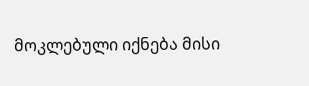მოკლებული იქნება მისი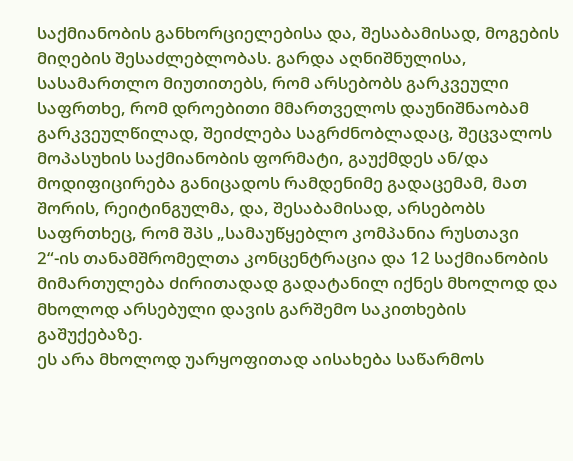საქმიანობის განხორციელებისა და, შესაბამისად, მოგების მიღების შესაძლებლობას. გარდა აღნიშნულისა, სასამართლო მიუთითებს, რომ არსებობს გარკვეული საფრთხე, რომ დროებითი მმართველოს დაუნიშნაობამ გარკვეულწილად, შეიძლება საგრძნობლადაც, შეცვალოს მოპასუხის საქმიანობის ფორმატი, გაუქმდეს ან/და მოდიფიცირება განიცადოს რამდენიმე გადაცემამ, მათ შორის, რეიტინგულმა, და, შესაბამისად, არსებობს საფრთხეც, რომ შპს „სამაუწყებლო კომპანია რუსთავი 2“-ის თანამშრომელთა კონცენტრაცია და 12 საქმიანობის მიმართულება ძირითადად გადატანილ იქნეს მხოლოდ და მხოლოდ არსებული დავის გარშემო საკითხების გაშუქებაზე.
ეს არა მხოლოდ უარყოფითად აისახება საწარმოს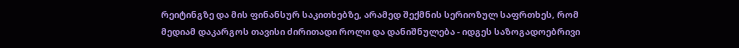რეიტინგზე და მის ფინანსურ საკითხებზე, არამედ შექმნის სერიოზულ საფრთხეს, რომ მედიამ დაკარგოს თავისი ძირითადი როლი და დანიშნულება - იდგეს საზოგადოებრივი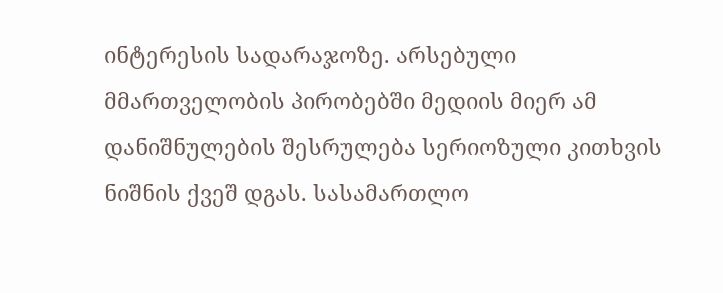ინტერესის სადარაჯოზე. არსებული მმართველობის პირობებში მედიის მიერ ამ დანიშნულების შესრულება სერიოზული კითხვის ნიშნის ქვეშ დგას. სასამართლო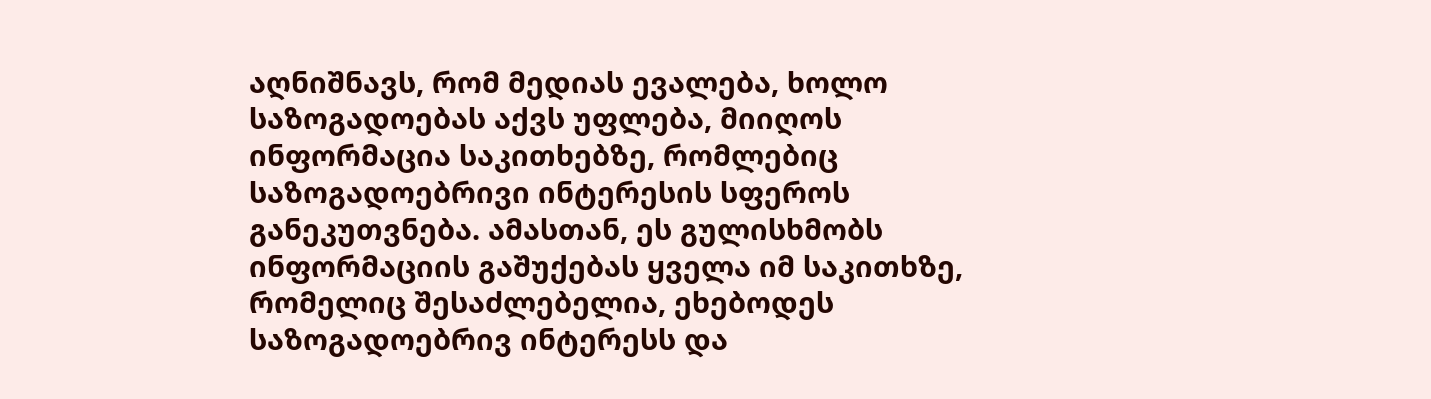აღნიშნავს, რომ მედიას ევალება, ხოლო საზოგადოებას აქვს უფლება, მიიღოს ინფორმაცია საკითხებზე, რომლებიც საზოგადოებრივი ინტერესის სფეროს განეკუთვნება. ამასთან, ეს გულისხმობს ინფორმაციის გაშუქებას ყველა იმ საკითხზე, რომელიც შესაძლებელია, ეხებოდეს საზოგადოებრივ ინტერესს და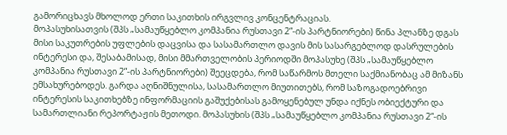გამორიცხავს მხოლოდ ერთი საკითხის ირგვლივ კონცენტრაციას.
მოპასუხისათვის (შპს „სამაუწყებლო კომპანია რუსთავი 2“-ის პარტნიორები) წინა პლანზე დგას მისი საკუთრების უფლების დაცვისა და სასამართლო დავის მის სასარგებლოდ დასრულების ინტერესი და, შესაბამისად, მისი მმართველობის პერიოდში მოპასუხე (შპს „სამაუწყებლო კომპანია რუსთავი 2“-ის პარტნიორები) შეეცდება, რომ საწარმოს მთელი საქმიანობაც ამ მიზანს ემსახურებოდეს. გარდა აღნიშნულისა, სასამართლო მიუთითებს, რომ საზოგადოებრივი ინტერესის საკითხებზე ინფორმაციის გაშუქებისას გამოყენებულ უნდა იქნეს ობიექტური და სამართლიანი რეპორტაჟის მეთოდი. მოპასუხის (შპს „სამაუწყებლო კომპანია რუსთავი 2“-ის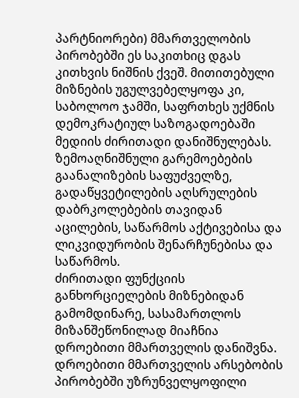პარტნიორები) მმართველობის პირობებში ეს საკითხიც დგას კითხვის ნიშნის ქვეშ. მითითებული მიზნების უგულვებელყოფა კი, საბოლოო ჯამში, საფრთხეს უქმნის დემოკრატიულ საზოგადოებაში მედიის ძირითადი დანიშნულებას. ზემოაღნიშნული გარემოებების გაანალიზების საფუძველზე, გადაწყვეტილების აღსრულების დაბრკოლებების თავიდან აცილების, საწარმოს აქტივებისა და ლიკვიდურობის შენარჩუნებისა და საწარმოს.
ძირითადი ფუნქციის განხორციელების მიზნებიდან გამომდინარე, სასამართლოს მიზანშეწონილად მიაჩნია დროებითი მმართველის დანიშვნა. დროებითი მმართველის არსებობის პირობებში უზრუნველყოფილი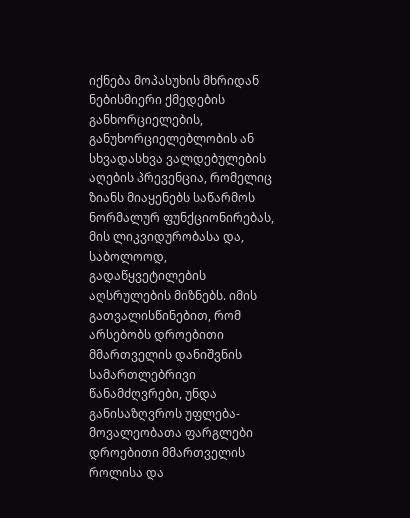იქნება მოპასუხის მხრიდან ნებისმიერი ქმედების განხორციელების, განუხორციელებლობის ან სხვადასხვა ვალდებულების აღების პრევენცია, რომელიც ზიანს მიაყენებს საწარმოს ნორმალურ ფუნქციონირებას, მის ლიკვიდურობასა და, საბოლოოდ, გადაწყვეტილების აღსრულების მიზნებს. იმის გათვალისწინებით, რომ არსებობს დროებითი მმართველის დანიშვნის სამართლებრივი წანამძღვრები, უნდა განისაზღვროს უფლება- მოვალეობათა ფარგლები დროებითი მმართველის როლისა და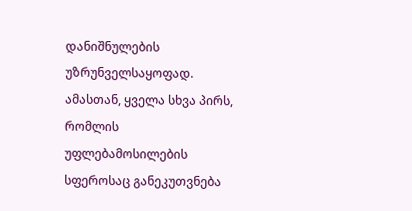დანიშნულების უზრუნველსაყოფად.
ამასთან, ყველა სხვა პირს, რომლის უფლებამოსილების სფეროსაც განეკუთვნება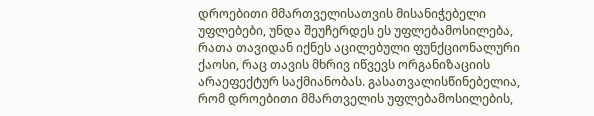დროებითი მმართველისათვის მისანიჭებელი უფლებები, უნდა შეუჩერდეს ეს უფლებამოსილება, რათა თავიდან იქნეს აცილებული ფუნქციონალური ქაოსი, რაც თავის მხრივ იწვევს ორგანიზაციის არაეფექტურ საქმიანობას. გასათვალისწინებელია, რომ დროებითი მმართველის უფლებამოსილების,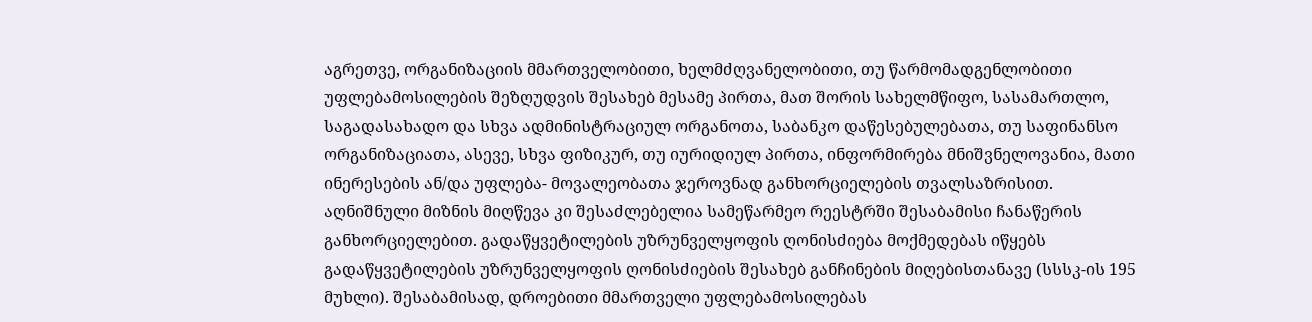აგრეთვე, ორგანიზაციის მმართველობითი, ხელმძღვანელობითი, თუ წარმომადგენლობითი უფლებამოსილების შეზღუდვის შესახებ მესამე პირთა, მათ შორის სახელმწიფო, სასამართლო, საგადასახადო და სხვა ადმინისტრაციულ ორგანოთა, საბანკო დაწესებულებათა, თუ საფინანსო ორგანიზაციათა, ასევე, სხვა ფიზიკურ, თუ იურიდიულ პირთა, ინფორმირება მნიშვნელოვანია, მათი ინერესების ან/და უფლება- მოვალეობათა ჯეროვნად განხორციელების თვალსაზრისით.
აღნიშნული მიზნის მიღწევა კი შესაძლებელია სამეწარმეო რეესტრში შესაბამისი ჩანაწერის განხორციელებით. გადაწყვეტილების უზრუნველყოფის ღონისძიება მოქმედებას იწყებს გადაწყვეტილების უზრუნველყოფის ღონისძიების შესახებ განჩინების მიღებისთანავე (სსსკ-ის 195 მუხლი). შესაბამისად, დროებითი მმართველი უფლებამოსილებას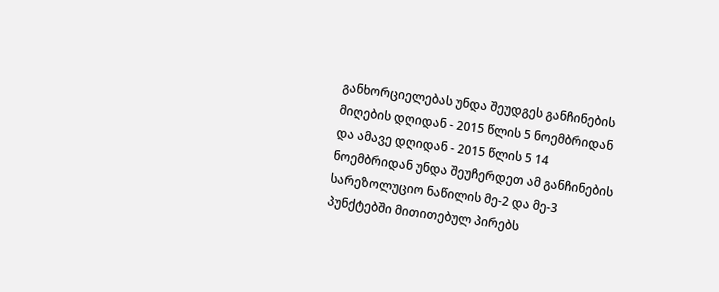განხორციელებას უნდა შეუდგეს განჩინების მიღების დღიდან - 2015 წლის 5 ნოემბრიდან და ამავე დღიდან - 2015 წლის 5 14 ნოემბრიდან უნდა შეუჩერდეთ ამ განჩინების სარეზოლუციო ნაწილის მე-2 და მე-3 პუნქტებში მითითებულ პირებს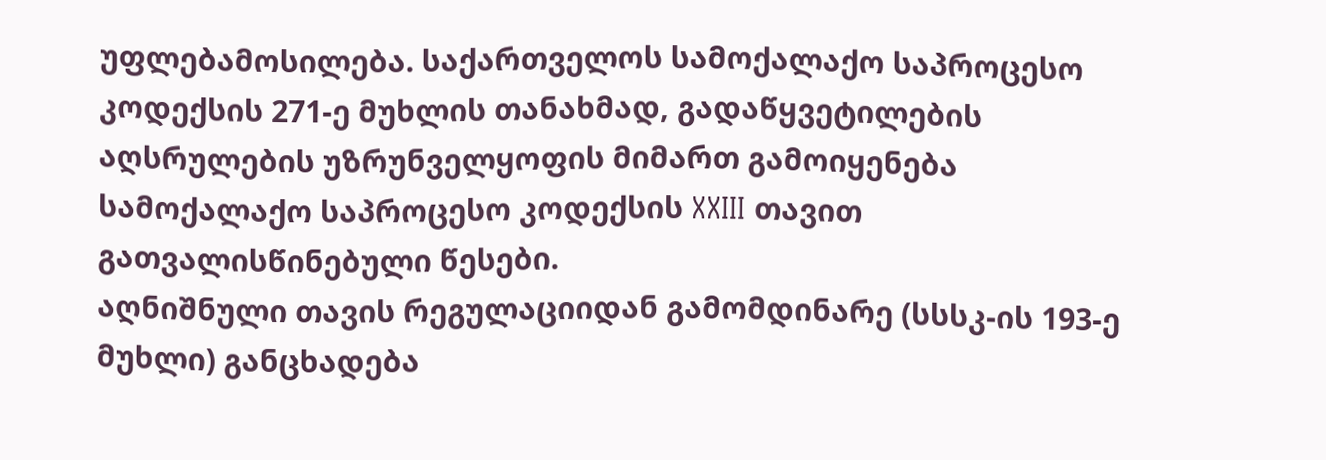უფლებამოსილება. საქართველოს სამოქალაქო საპროცესო კოდექსის 271-ე მუხლის თანახმად, გადაწყვეტილების აღსრულების უზრუნველყოფის მიმართ გამოიყენება სამოქალაქო საპროცესო კოდექსის XXIII თავით გათვალისწინებული წესები.
აღნიშნული თავის რეგულაციიდან გამომდინარე (სსსკ-ის 193-ე მუხლი) განცხადება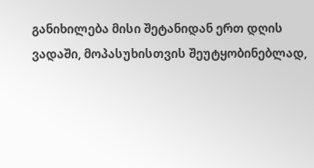განიხილება მისი შეტანიდან ერთ დღის ვადაში, მოპასუხისთვის შეუტყობინებლად,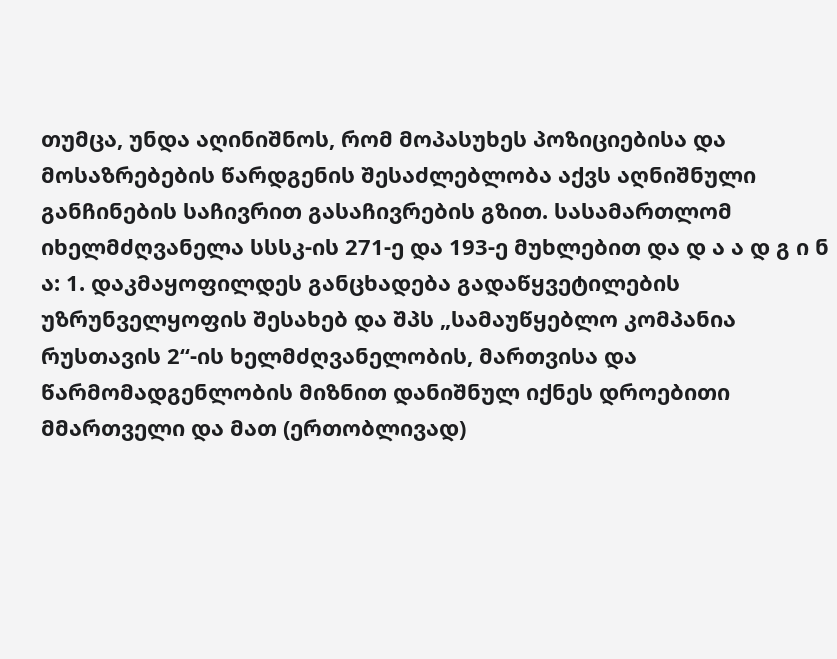თუმცა, უნდა აღინიშნოს, რომ მოპასუხეს პოზიციებისა და მოსაზრებების წარდგენის შესაძლებლობა აქვს აღნიშნული განჩინების საჩივრით გასაჩივრების გზით. სასამართლომ იხელმძღვანელა სსსკ-ის 271-ე და 193-ე მუხლებით და დ ა ა დ გ ი ნ ა: 1. დაკმაყოფილდეს განცხადება გადაწყვეტილების უზრუნველყოფის შესახებ და შპს „სამაუწყებლო კომპანია რუსთავის 2“-ის ხელმძღვანელობის, მართვისა და წარმომადგენლობის მიზნით დანიშნულ იქნეს დროებითი მმართველი და მათ (ერთობლივად)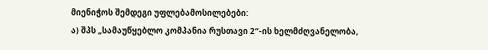მიენიჭოს შემდეგი უფლებამოსილებები:
ა) შპს „სამაუწყებლო კომპანია რუსთავი 2“-ის ხელმძღვანელობა,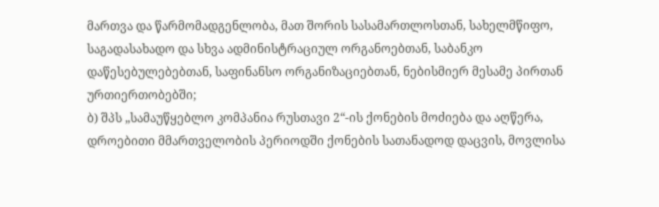მართვა და წარმომადგენლობა, მათ შორის სასამართლოსთან, სახელმწიფო, საგადასახადო და სხვა ადმინისტრაციულ ორგანოებთან, საბანკო დაწესებულებებთან, საფინანსო ორგანიზაციებთან, ნებისმიერ მესამე პირთან ურთიერთობებში;
ბ) შპს „სამაუწყებლო კომპანია რუსთავი 2“-ის ქონების მოძიება და აღწერა, დროებითი მმართველობის პერიოდში ქონების სათანადოდ დაცვის, მოვლისა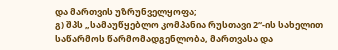და მართვის უზრუნველყოფა;
გ) შპს „სამაუწყებლო კომპანია რუსთავი 2“-ის სახელით საწარმოს წარმომადგენლობა, მართვასა და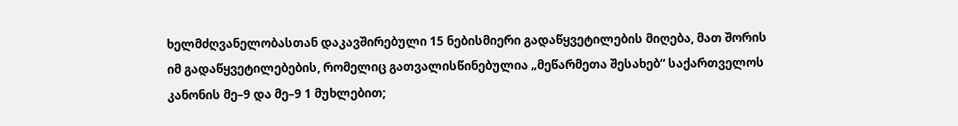ხელმძღვანელობასთან დაკავშირებული 15 ნებისმიერი გადაწყვეტილების მიღება, მათ შორის იმ გადაწყვეტილებების, რომელიც გათვალისწინებულია „მეწარმეთა შესახებ“ საქართველოს კანონის მე–9 და მე–9 1 მუხლებით;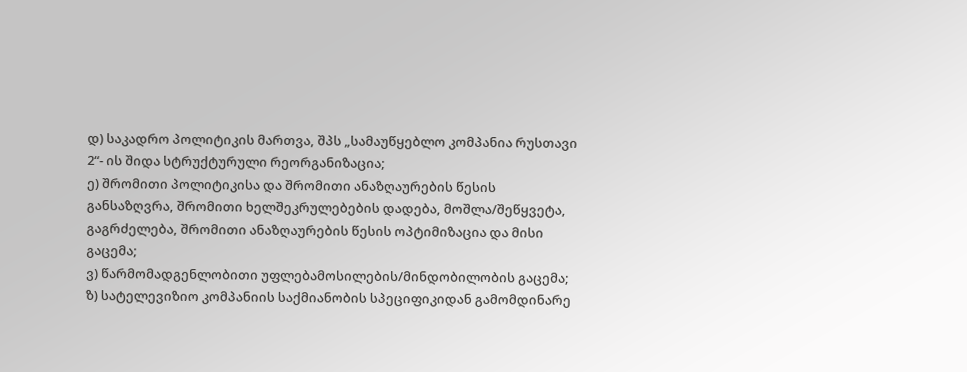დ) საკადრო პოლიტიკის მართვა, შპს „სამაუწყებლო კომპანია რუსთავი 2“- ის შიდა სტრუქტურული რეორგანიზაცია;
ე) შრომითი პოლიტიკისა და შრომითი ანაზღაურების წესის განსაზღვრა, შრომითი ხელშეკრულებების დადება, მოშლა/შეწყვეტა, გაგრძელება, შრომითი ანაზღაურების წესის ოპტიმიზაცია და მისი გაცემა;
ვ) წარმომადგენლობითი უფლებამოსილების/მინდობილობის გაცემა;
ზ) სატელევიზიო კომპანიის საქმიანობის სპეციფიკიდან გამომდინარე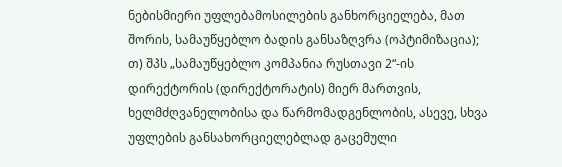ნებისმიერი უფლებამოსილების განხორციელება, მათ შორის, სამაუწყებლო ბადის განსაზღვრა (ოპტიმიზაცია);
თ) შპს „სამაუწყებლო კომპანია რუსთავი 2“-ის დირექტორის (დირექტორატის) მიერ მართვის, ხელმძღვანელობისა და წარმომადგენლობის, ასევე, სხვა უფლების განსახორციელებლად გაცემული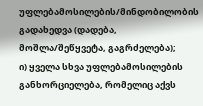უფლებამოსილების/მინდობილობის გადახედვა (დადება, მოშლა/შეწყვეტა, გაგრძელება);
ი) ყველა სხვა უფლებამოსილების განხორციელება, რომელიც აქვს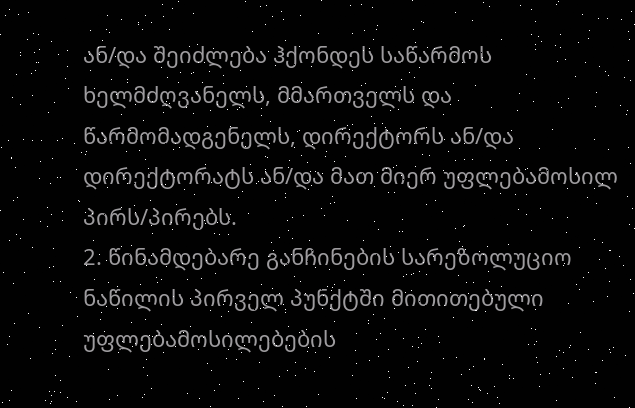ან/და შეიძლება ჰქონდეს საწარმოს ხელმძღვანელს, მმართველს და წარმომადგენელს, დირექტორს ან/და დირექტორატს ან/და მათ მიერ უფლებამოსილ პირს/პირებს.
2. წინამდებარე განჩინების სარეზოლუციო ნაწილის პირველ პუნქტში მითითებული უფლებამოსილებების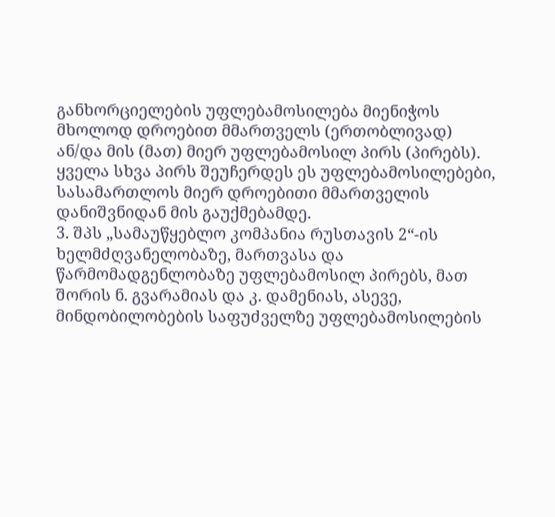განხორციელების უფლებამოსილება მიენიჭოს მხოლოდ დროებით მმართველს (ერთობლივად) ან/და მის (მათ) მიერ უფლებამოსილ პირს (პირებს). ყველა სხვა პირს შეუჩერდეს ეს უფლებამოსილებები, სასამართლოს მიერ დროებითი მმართველის დანიშვნიდან მის გაუქმებამდე.
3. შპს „სამაუწყებლო კომპანია რუსთავის 2“-ის ხელმძღვანელობაზე, მართვასა და წარმომადგენლობაზე უფლებამოსილ პირებს, მათ შორის ნ. გვარამიას და კ. დამენიას, ასევე, მინდობილობების საფუძველზე უფლებამოსილების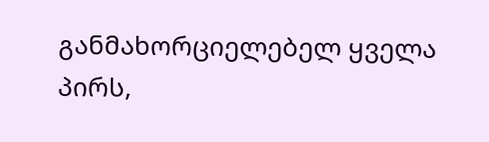განმახორციელებელ ყველა პირს,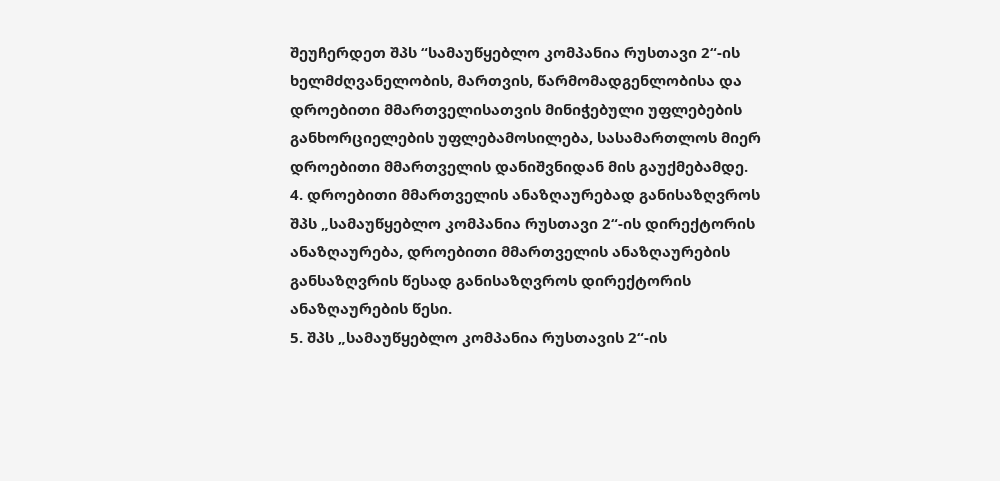შეუჩერდეთ შპს “სამაუწყებლო კომპანია რუსთავი 2“-ის ხელმძღვანელობის, მართვის, წარმომადგენლობისა და დროებითი მმართველისათვის მინიჭებული უფლებების განხორციელების უფლებამოსილება, სასამართლოს მიერ დროებითი მმართველის დანიშვნიდან მის გაუქმებამდე.
4. დროებითი მმართველის ანაზღაურებად განისაზღვროს შპს „სამაუწყებლო კომპანია რუსთავი 2“-ის დირექტორის ანაზღაურება, დროებითი მმართველის ანაზღაურების განსაზღვრის წესად განისაზღვროს დირექტორის ანაზღაურების წესი.
5. შპს „სამაუწყებლო კომპანია რუსთავის 2“-ის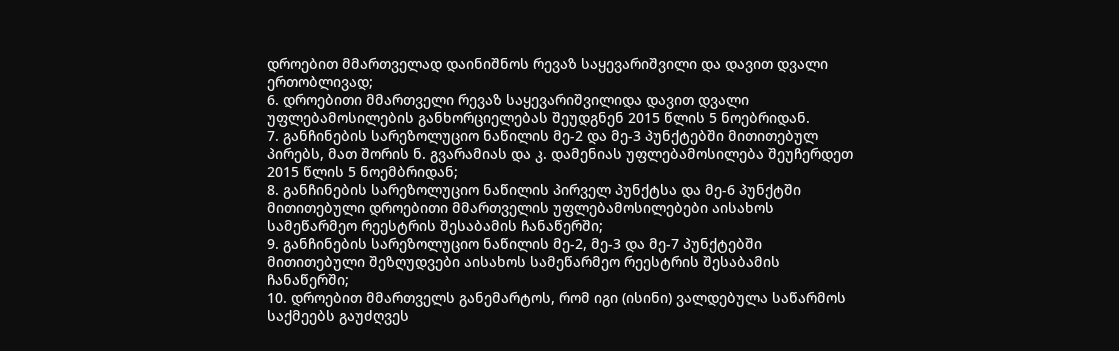დროებით მმართველად დაინიშნოს რევაზ საყევარიშვილი და დავით დვალი ერთობლივად;
6. დროებითი მმართველი რევაზ საყევარიშვილიდა დავით დვალი უფლებამოსილების განხორციელებას შეუდგნენ 2015 წლის 5 ნოებრიდან.
7. განჩინების სარეზოლუციო ნაწილის მე-2 და მე-3 პუნქტებში მითითებულ პირებს, მათ შორის ნ. გვარამიას და კ. დამენიას უფლებამოსილება შეუჩერდეთ 2015 წლის 5 ნოემბრიდან;
8. განჩინების სარეზოლუციო ნაწილის პირველ პუნქტსა და მე-6 პუნქტში მითითებული დროებითი მმართველის უფლებამოსილებები აისახოს სამეწარმეო რეესტრის შესაბამის ჩანაწერში;
9. განჩინების სარეზოლუციო ნაწილის მე-2, მე-3 და მე-7 პუნქტებში მითითებული შეზღუდვები აისახოს სამეწარმეო რეესტრის შესაბამის ჩანაწერში;
10. დროებით მმართველს განემარტოს, რომ იგი (ისინი) ვალდებულა საწარმოს საქმეებს გაუძღვეს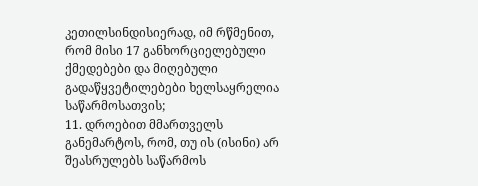კეთილსინდისიერად, იმ რწმენით, რომ მისი 17 განხორციელებული ქმედებები და მიღებული გადაწყვეტილებები ხელსაყრელია საწარმოსათვის;
11. დროებით მმართველს განემარტოს, რომ, თუ ის (ისინი) არ შეასრულებს საწარმოს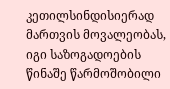კეთილსინდისიერად მართვის მოვალეობას, იგი საზოგადოების წინაშე წარმოშობილი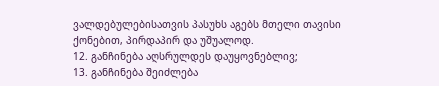ვალდებულებისათვის პასუხს აგებს მთელი თავისი ქონებით, პირდაპირ და უშუალოდ.
12. განჩინება აღსრულდეს დაუყოვნებლივ;
13. განჩინება შეიძლება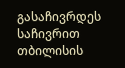გასაჩივრდეს საჩივრით თბილისის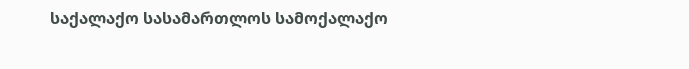საქალაქო სასამართლოს სამოქალაქო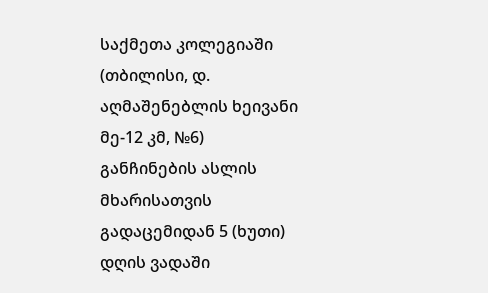საქმეთა კოლეგიაში (თბილისი, დ. აღმაშენებლის ხეივანი მე-12 კმ, №6) განჩინების ასლის მხარისათვის გადაცემიდან 5 (ხუთი) დღის ვადაში